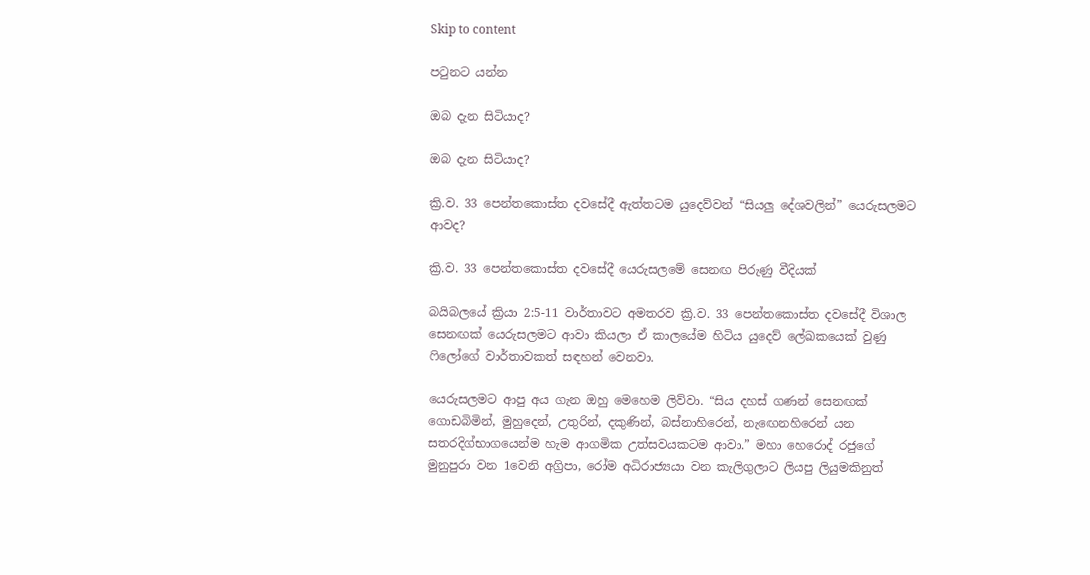Skip to content

පටුනට යන්න

ඔබ දැන සිටියාද?

ඔබ දැන සිටියාද?

ක්‍රි.ව. 33 පෙන්තකොස්ත දවසේදී ඇත්තටම යුදෙව්වන් “සියලු දේශවලින්” යෙරුසලමට ආවද?

ක්‍රි.ව. 33 පෙන්තකොස්ත දවසේදී යෙරුසලමේ සෙනඟ පිරුණු වීදියක්

බයිබලයේ ක්‍රියා 2:5-11 වාර්තාවට අමතරව ක්‍රි.ව. 33 පෙන්තකොස්ත දවසේදී විශාල සෙනඟක් යෙරුසලමට ආවා කියලා ඒ කාලයේම හිටිය යුදෙව් ලේඛකයෙක් වුණු ෆිලෝගේ වාර්තාවකත් සඳහන් වෙනවා.

යෙරුසලමට ආපු අය ගැන ඔහු මෙහෙම ලිව්වා. “සිය දහස් ගණන් සෙනඟක් ගොඩබිමින්, මුහුදෙන්, උතුරින්, දකුණින්, බස්නාහිරෙන්, නැඟෙනහිරෙන් යන සතරදිග්භාගයෙන්ම හැම ආගමික උත්සවයකටම ආවා.” මහා හෙරොද් රජුගේ මුනුපුරා වන 1වෙනි අග්‍රිපා, රෝම අධිරාජ්‍යයා වන කැලිගුලාට ලියපු ලියුමකිනුත්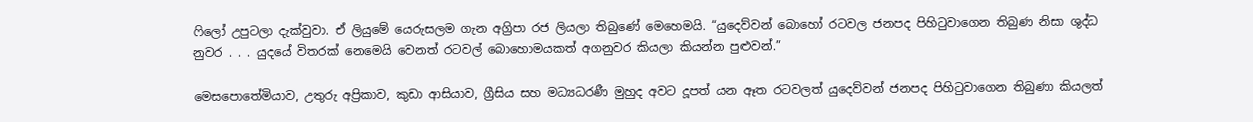ෆිලෝ උපුටලා දැක්වුවා. ඒ ලියුමේ යෙරුසලම ගැන අග්‍රිපා රජ ලියලා තිබුණේ මෙහෙමයි. “යුදෙව්වන් බොහෝ රටවල ජනපද පිහිටුවාගෙන තිබුණ නිසා ශුද්ධ නුවර . . . යුදයේ විතරක් නෙමෙයි වෙනත් රටවල් බොහොමයකත් අගනුවර කියලා කියන්න පුළුවන්.”

මෙසපොතේමියාව, උතුරු අප්‍රිකාව, කුඩා ආසියාව, ග්‍රීසිය සහ මධ්‍යධරණී මුහුද අවට දූපත් යන ඈත රටවලත් යුදෙව්වන් ජනපද පිහිටුවාගෙන තිබුණා කියලත්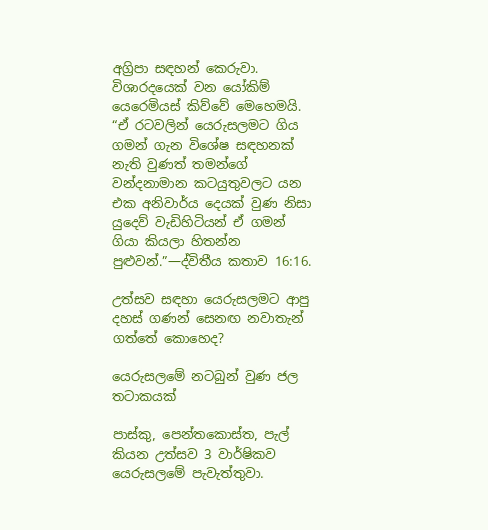අග්‍රිපා සඳහන් කෙරුවා. විශාරදයෙක් වන යෝකිම් යෙරෙමියස් කිව්වේ මෙහෙමයි. “ඒ රටවලින් යෙරුසලමට ගිය ගමන් ගැන විශේෂ සඳහනක් නැති වුණත් තමන්ගේ වන්දනාමාන කටයුතුවලට යන එක අනිවාර්ය දෙයක් වුණ නිසා යුදෙව් වැඩිහිටියන් ඒ ගමන් ගියා කියලා හිතන්න පුළුවන්.”—ද්විතීය කතාව 16:16.

උත්සව සඳහා යෙරුසලමට ආපු දහස් ගණන් සෙනඟ නවාතැන් ගත්තේ කොහෙද?

යෙරුසලමේ නටබුන් වුණ ජල තටාකයක්

පාස්කු, පෙන්තකොස්ත, පැල් කියන උත්සව 3 වාර්ෂිකව යෙරුසලමේ පැවැත්තුවා.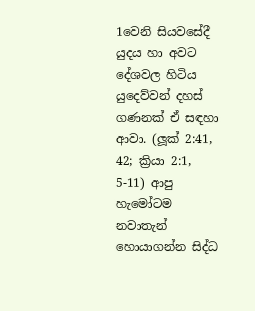1වෙනි සියවසේදී යුදය හා අවට දේශවල හිටිය යුදෙව්වන් දහස් ගණනක් ඒ සඳහා ආවා. (ලූක් 2:41, 42; ක්‍රියා 2:1, 5-11) ආපු හැමෝටම නවාතැන් හොයාගන්න සිද්ධ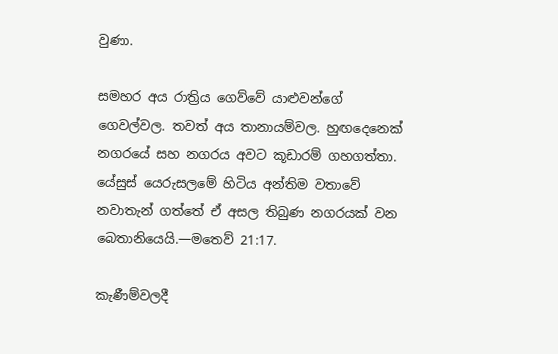වුණා.

සමහර අය රාත්‍රිය ගෙව්වේ යාළුවන්ගේ ගෙවල්වල. තවත් අය තානායම්වල. හුඟදෙනෙක් නගරයේ සහ නගරය අවට කූඩාරම් ගහගත්තා. යේසුස් යෙරුසලමේ හිටිය අන්තිම වතාවේ නවාතැන් ගත්තේ ඒ අසල තිබුණ නගරයක් වන බෙතානියෙයි.—මතෙව් 21:17.

කැණීම්වලදී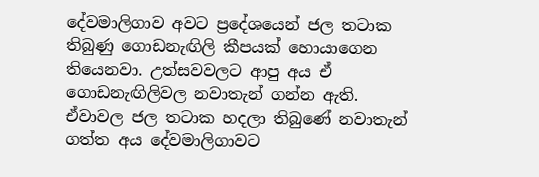දේවමාලිගාව අවට ප්‍රදේශයෙන් ජල තටාක තිබුණු ගොඩනැඟිලි කීපයක් හොයාගෙන තියෙනවා. උත්සවවලට ආපු අය ඒ ගොඩනැඟිලිවල නවාතැන් ගන්න ඇති. ඒවාවල ජල තටාක හදලා තිබුණේ නවාතැන් ගත්ත අය දේවමාලිගාවට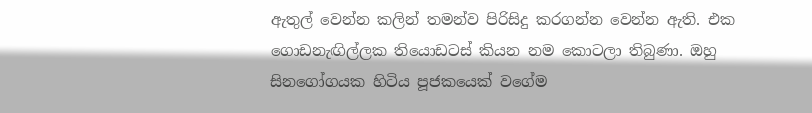ඇතුල් වෙන්න කලින් තමන්ව පිරිසිදු කරගන්න වෙන්න ඇති. එක ගොඩනැඟිල්ලක තියොඩටස් කියන නම කොටලා තිබුණා. ඔහු සිනගෝගයක හිටිය පූජකයෙක් වගේම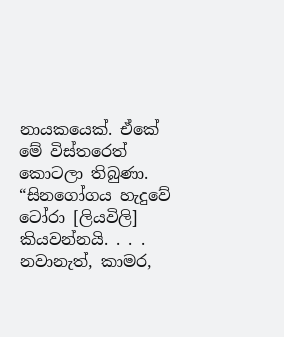නායකයෙක්. ඒකේ මේ විස්තරෙත් කොටලා තිබුණා. “සිනගෝගය හැදුවේ ටෝරා [ලියවිලි] කියවන්නයි. . . . නවානැත්, කාමර,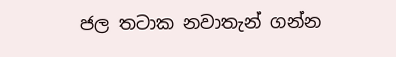ජල තටාක නවාතැන් ගන්න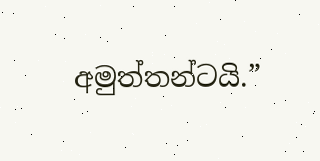අමුත්තන්ටයි.”